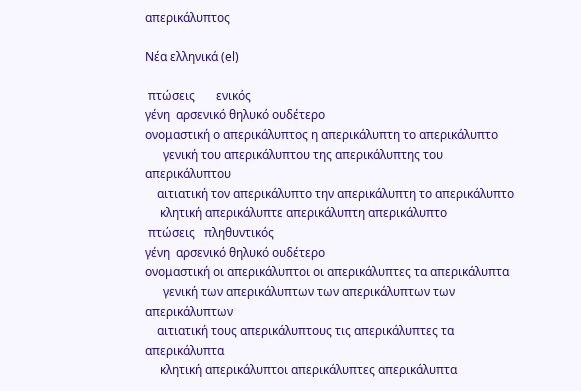απερικάλυπτος

Νέα ελληνικά (el)

 πτώσεις       ενικός
γένη  αρσενικό θηλυκό ουδέτερο
ονομαστική ο απερικάλυπτος η απερικάλυπτη το απερικάλυπτο
      γενική του απερικάλυπτου της απερικάλυπτης του απερικάλυπτου
    αιτιατική τον απερικάλυπτο την απερικάλυπτη το απερικάλυπτο
     κλητική απερικάλυπτε απερικάλυπτη απερικάλυπτο
 πτώσεις   πληθυντικός
γένη  αρσενικό θηλυκό ουδέτερο
ονομαστική οι απερικάλυπτοι οι απερικάλυπτες τα απερικάλυπτα
      γενική των απερικάλυπτων των απερικάλυπτων των απερικάλυπτων
    αιτιατική τους απερικάλυπτους τις απερικάλυπτες τα απερικάλυπτα
     κλητική απερικάλυπτοι απερικάλυπτες απερικάλυπτα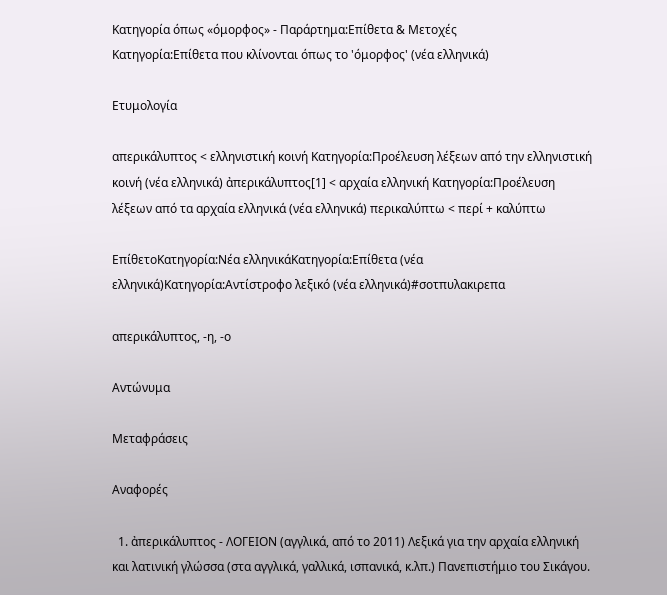Κατηγορία όπως «όμορφος» - Παράρτημα:Επίθετα & Μετοχές
Κατηγορία:Επίθετα που κλίνονται όπως το 'όμορφος' (νέα ελληνικά)

Ετυμολογία

απερικάλυπτος < ελληνιστική κοινή Κατηγορία:Προέλευση λέξεων από την ελληνιστική κοινή (νέα ελληνικά) ἀπερικάλυπτος[1] < αρχαία ελληνική Κατηγορία:Προέλευση λέξεων από τα αρχαία ελληνικά (νέα ελληνικά) περικαλύπτω < περί + καλύπτω

ΕπίθετοΚατηγορία:Νέα ελληνικάΚατηγορία:Επίθετα (νέα ελληνικά)Κατηγορία:Αντίστροφο λεξικό (νέα ελληνικά)#σοτπυλακιρεπα

απερικάλυπτος, -η, -ο

Αντώνυμα

Μεταφράσεις

Αναφορές

  1. ἀπερικάλυπτος - ΛΟΓΕΙΟΝ (αγγλικά, από το 2011) Λεξικά για την αρχαία ελληνική και λατινική γλώσσα (στα αγγλικά, γαλλικά, ισπανικά, κ.λπ.) Πανεπιστήμιο του Σικάγου.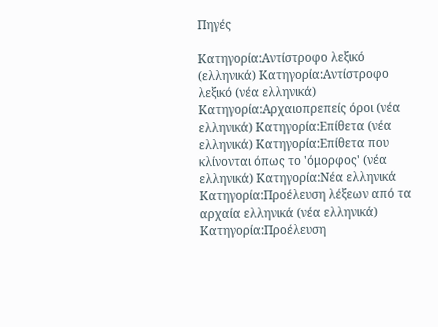Πηγές

Κατηγορία:Αντίστροφο λεξικό (ελληνικά) Κατηγορία:Αντίστροφο λεξικό (νέα ελληνικά) Κατηγορία:Αρχαιοπρεπείς όροι (νέα ελληνικά) Κατηγορία:Επίθετα (νέα ελληνικά) Κατηγορία:Επίθετα που κλίνονται όπως το 'όμορφος' (νέα ελληνικά) Κατηγορία:Νέα ελληνικά Κατηγορία:Προέλευση λέξεων από τα αρχαία ελληνικά (νέα ελληνικά) Κατηγορία:Προέλευση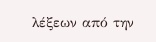λέξεων από την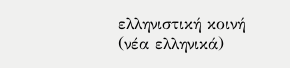ελληνιστική κοινή (νέα ελληνικά)